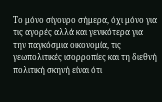Το μόνο σίγουρο σήμερα, όχι μόνο για τις αγορές αλλά και γενικότερα για την παγκόσμια οικονομία, τις γεωπολιτικές ισορροπίες και τη διεθνή πολιτική σκηνή είναι ότι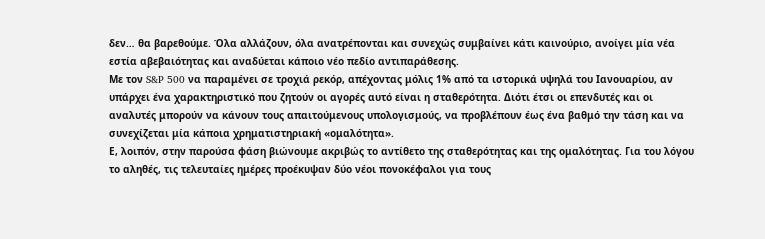δεν… θα βαρεθούμε. Όλα αλλάζουν, όλα ανατρέπονται και συνεχώς συμβαίνει κάτι καινούριο, ανοίγει μία νέα εστία αβεβαιότητας και αναδύεται κάποιο νέο πεδίο αντιπαράθεσης.
Με τον S&P 500 να παραμένει σε τροχιά ρεκόρ, απέχοντας μόλις 1% από τα ιστορικά υψηλά του Ιανουαρίου, αν υπάρχει ένα χαρακτηριστικό που ζητούν οι αγορές αυτό είναι η σταθερότητα. Διότι έτσι οι επενδυτές και οι αναλυτές μπορούν να κάνουν τους απαιτούμενους υπολογισμούς, να προβλέπουν έως ένα βαθμό την τάση και να συνεχίζεται μία κάποια χρηματιστηριακή «ομαλότητα».
Ε, λοιπόν, στην παρούσα φάση βιώνουμε ακριβώς το αντίθετο της σταθερότητας και της ομαλότητας. Για του λόγου το αληθές, τις τελευταίες ημέρες προέκυψαν δύο νέοι πονοκέφαλοι για τους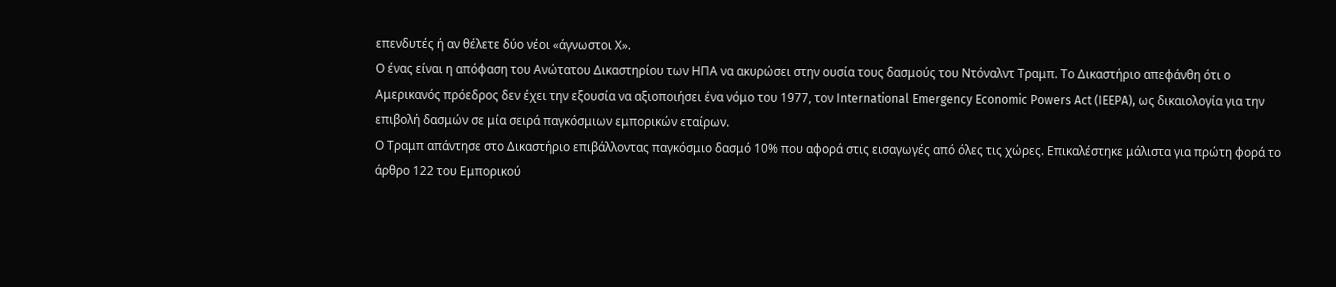επενδυτές ή αν θέλετε δύο νέοι «άγνωστοι Χ».
Ο ένας είναι η απόφαση του Ανώτατου Δικαστηρίου των ΗΠΑ να ακυρώσει στην ουσία τους δασμούς του Ντόναλντ Τραμπ. Το Δικαστήριο απεφάνθη ότι ο Αμερικανός πρόεδρος δεν έχει την εξουσία να αξιοποιήσει ένα νόμο του 1977, τον International Emergency Economic Powers Act (IEEPA), ως δικαιολογία για την επιβολή δασμών σε μία σειρά παγκόσμιων εμπορικών εταίρων.
Ο Τραμπ απάντησε στο Δικαστήριο επιβάλλοντας παγκόσμιο δασμό 10% που αφορά στις εισαγωγές από όλες τις χώρες. Επικαλέστηκε μάλιστα για πρώτη φορά το άρθρο 122 του Εμπορικού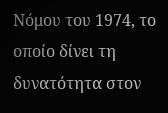Νόμου του 1974, το οποίο δίνει τη δυνατότητα στον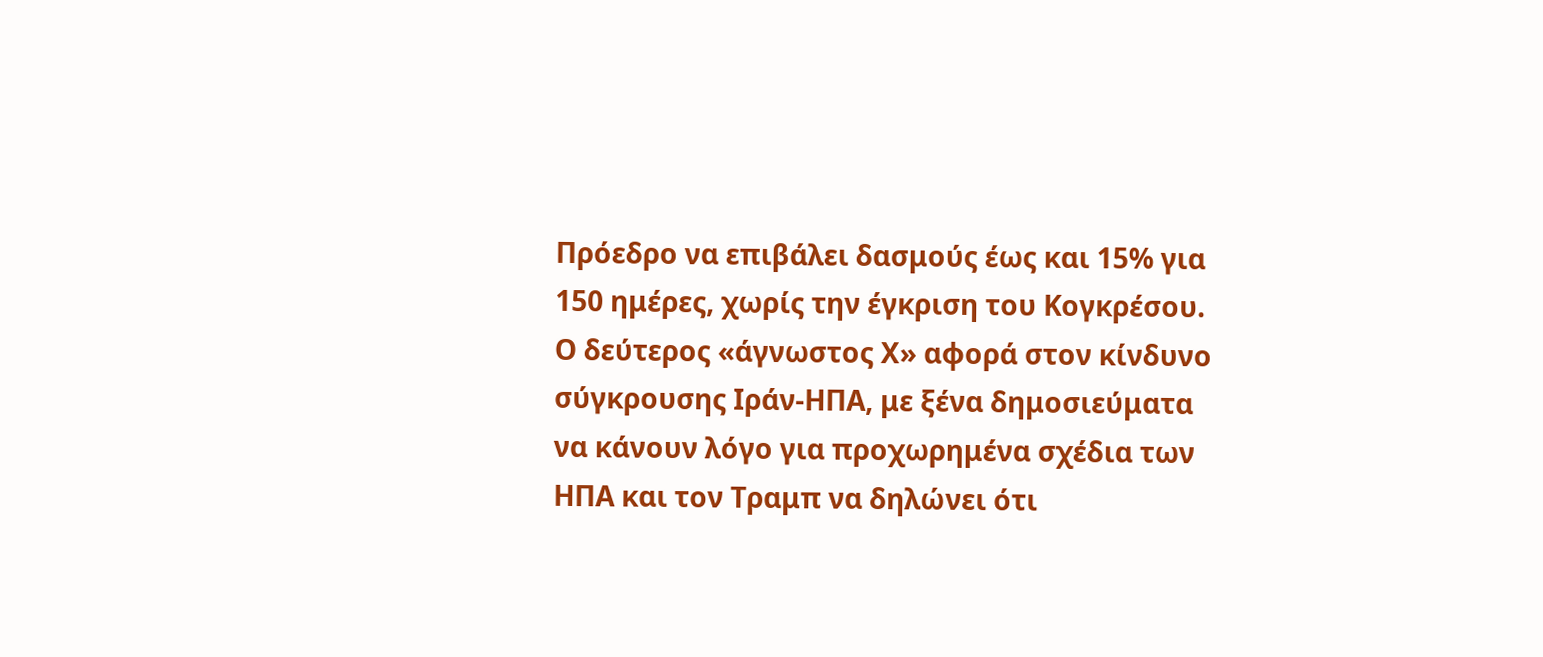Πρόεδρο να επιβάλει δασμούς έως και 15% για 150 ημέρες, χωρίς την έγκριση του Κογκρέσου.
Ο δεύτερος «άγνωστος Χ» αφορά στον κίνδυνο σύγκρουσης Ιράν-ΗΠΑ, με ξένα δημοσιεύματα να κάνουν λόγο για προχωρημένα σχέδια των ΗΠΑ και τον Τραμπ να δηλώνει ότι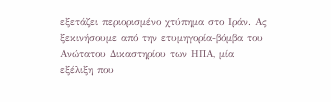εξετάζει περιορισμένο χτύπημα στο Ιράν. Ας ξεκινήσουμε από την ετυμηγορία-βόμβα του Ανώτατου Δικαστηρίου των ΗΠΑ, μία εξέλιξη που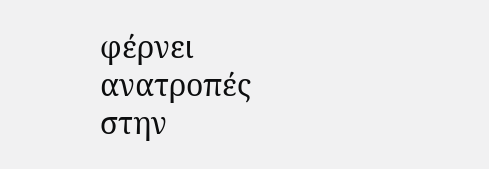φέρνει ανατροπές στην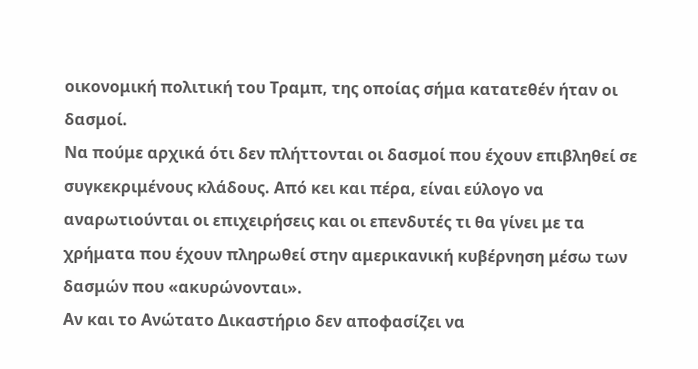οικονομική πολιτική του Τραμπ, της οποίας σήμα κατατεθέν ήταν οι δασμοί.
Να πούμε αρχικά ότι δεν πλήττονται οι δασμοί που έχουν επιβληθεί σε συγκεκριμένους κλάδους. Από κει και πέρα, είναι εύλογο να αναρωτιούνται οι επιχειρήσεις και οι επενδυτές τι θα γίνει με τα χρήματα που έχουν πληρωθεί στην αμερικανική κυβέρνηση μέσω των δασμών που «ακυρώνονται».
Αν και το Ανώτατο Δικαστήριο δεν αποφασίζει να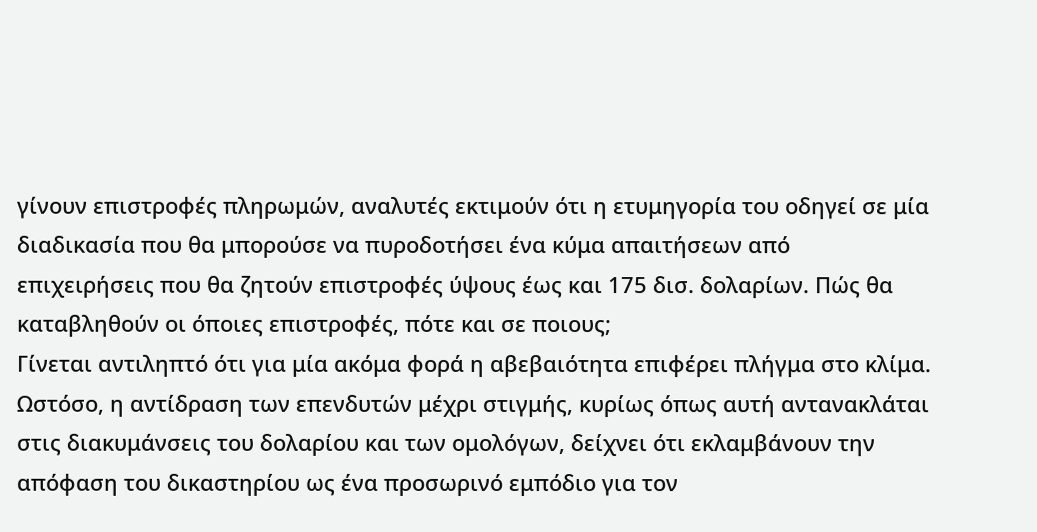γίνουν επιστροφές πληρωμών, αναλυτές εκτιμούν ότι η ετυμηγορία του οδηγεί σε μία διαδικασία που θα μπορούσε να πυροδοτήσει ένα κύμα απαιτήσεων από επιχειρήσεις που θα ζητούν επιστροφές ύψους έως και 175 δισ. δολαρίων. Πώς θα καταβληθούν οι όποιες επιστροφές, πότε και σε ποιους;
Γίνεται αντιληπτό ότι για μία ακόμα φορά η αβεβαιότητα επιφέρει πλήγμα στο κλίμα. Ωστόσο, η αντίδραση των επενδυτών μέχρι στιγμής, κυρίως όπως αυτή αντανακλάται στις διακυμάνσεις του δολαρίου και των ομολόγων, δείχνει ότι εκλαμβάνουν την απόφαση του δικαστηρίου ως ένα προσωρινό εμπόδιο για τον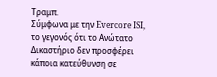Τραμπ.
Σύμφωνα με την Evercore ISI, το γεγονός ότι το Ανώτατο Δικαστήριο δεν προσφέρει κάποια κατεύθυνση σε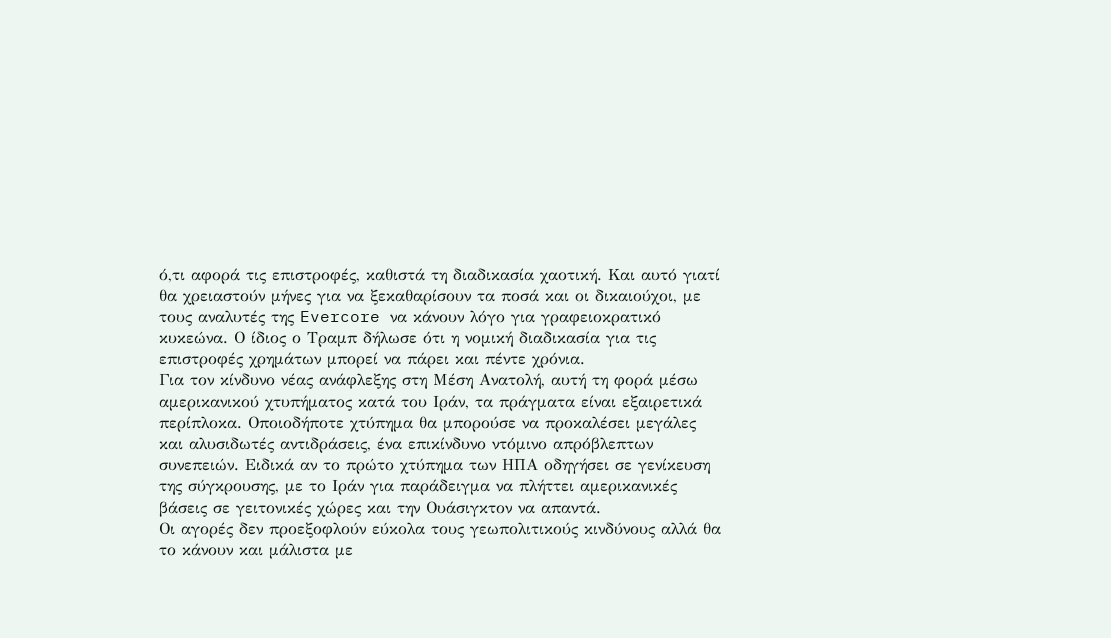ό,τι αφορά τις επιστροφές, καθιστά τη διαδικασία χαοτική. Και αυτό γιατί θα χρειαστούν μήνες για να ξεκαθαρίσουν τα ποσά και οι δικαιούχοι, με τους αναλυτές της Evercore να κάνουν λόγο για γραφειοκρατικό κυκεώνα. Ο ίδιος ο Τραμπ δήλωσε ότι η νομική διαδικασία για τις επιστροφές χρημάτων μπορεί να πάρει και πέντε χρόνια.
Για τον κίνδυνο νέας ανάφλεξης στη Μέση Ανατολή, αυτή τη φορά μέσω αμερικανικού χτυπήματος κατά του Ιράν, τα πράγματα είναι εξαιρετικά περίπλοκα. Οποιοδήποτε χτύπημα θα μπορούσε να προκαλέσει μεγάλες και αλυσιδωτές αντιδράσεις, ένα επικίνδυνο ντόμινο απρόβλεπτων συνεπειών. Ειδικά αν το πρώτο χτύπημα των ΗΠΑ οδηγήσει σε γενίκευση της σύγκρουσης, με το Ιράν για παράδειγμα να πλήττει αμερικανικές βάσεις σε γειτονικές χώρες και την Ουάσιγκτον να απαντά.
Οι αγορές δεν προεξοφλούν εύκολα τους γεωπολιτικούς κινδύνους αλλά θα το κάνουν και μάλιστα με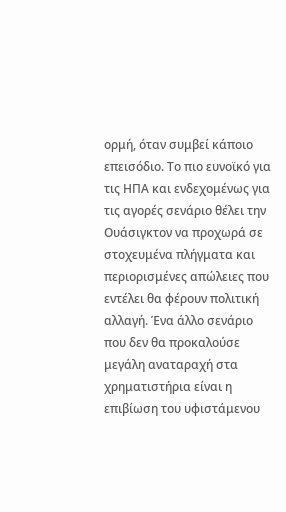ορμή, όταν συμβεί κάποιο επεισόδιο. Το πιο ευνοϊκό για τις ΗΠΑ και ενδεχομένως για τις αγορές σενάριο θέλει την Ουάσιγκτον να προχωρά σε στοχευμένα πλήγματα και περιορισμένες απώλειες που εντέλει θα φέρουν πολιτική αλλαγή. Ένα άλλο σενάριο που δεν θα προκαλούσε μεγάλη αναταραχή στα χρηματιστήρια είναι η επιβίωση του υφιστάμενου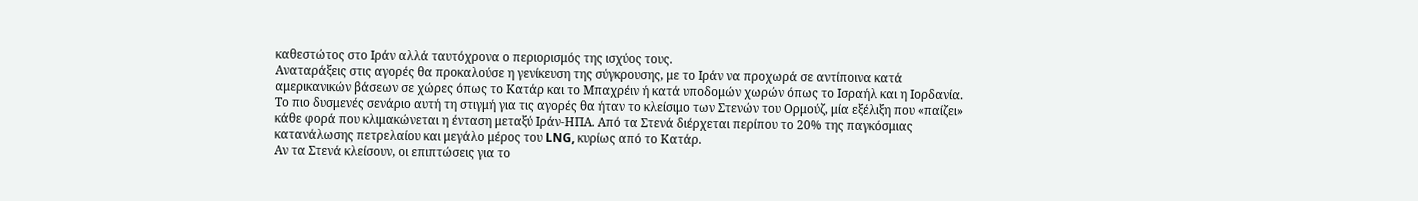καθεστώτος στο Ιράν αλλά ταυτόχρονα ο περιορισμός της ισχύος τους.
Αναταράξεις στις αγορές θα προκαλούσε η γενίκευση της σύγκρουσης, με το Ιράν να προχωρά σε αντίποινα κατά αμερικανικών βάσεων σε χώρες όπως το Κατάρ και το Μπαχρέιν ή κατά υποδομών χωρών όπως το Ισραήλ και η Ιορδανία.
Το πιο δυσμενές σενάριο αυτή τη στιγμή για τις αγορές θα ήταν το κλείσιμο των Στενών του Ορμούζ, μία εξέλιξη που «παίζει» κάθε φορά που κλιμακώνεται η ένταση μεταξύ Ιράν-ΗΠΑ. Από τα Στενά διέρχεται περίπου το 20% της παγκόσμιας κατανάλωσης πετρελαίου και μεγάλο μέρος του LNG, κυρίως από το Κατάρ.
Αν τα Στενά κλείσουν, οι επιπτώσεις για το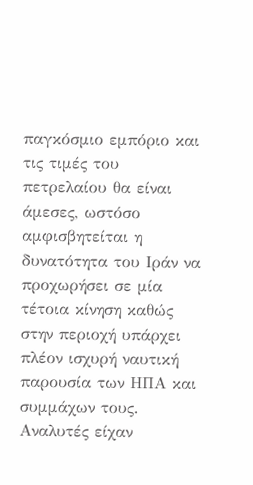παγκόσμιο εμπόριο και τις τιμές του πετρελαίου θα είναι άμεσες, ωστόσο αμφισβητείται η δυνατότητα του Ιράν να προχωρήσει σε μία τέτοια κίνηση καθώς στην περιοχή υπάρχει πλέον ισχυρή ναυτική παρουσία των ΗΠΑ και συμμάχων τους. Αναλυτές είχαν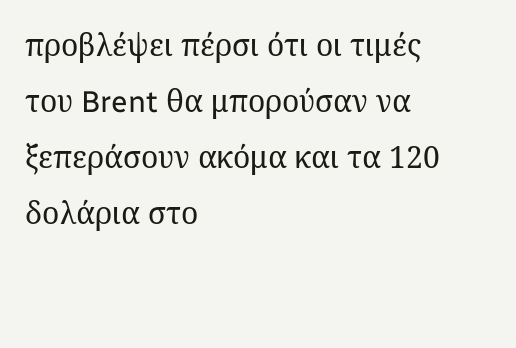προβλέψει πέρσι ότι οι τιμές του Brent θα μπορούσαν να ξεπεράσουν ακόμα και τα 120 δολάρια στο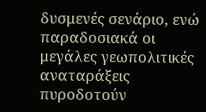δυσμενές σενάριο, ενώ παραδοσιακά οι μεγάλες γεωπολιτικές αναταράξεις πυροδοτούν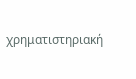χρηματιστηριακή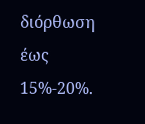διόρθωση έως 15%-20%.